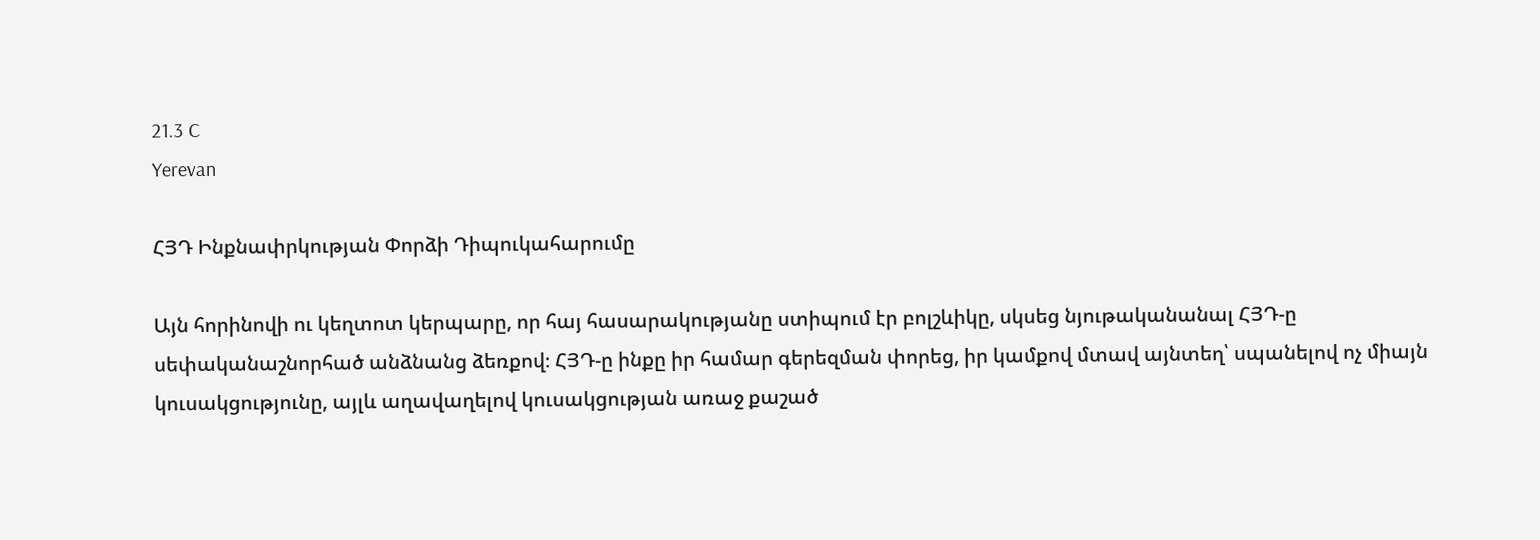21.3 C
Yerevan

ՀՅԴ Ինքնափրկության Փորձի Դիպուկահարումը

Այն հորինովի ու կեղտոտ կերպարը, որ հայ հասարակությանը ստիպում էր բոլշևիկը, սկսեց նյութականանալ ՀՅԴ‑ը սեփականաշնորհած անձնանց ձեռքով։ ՀՅԴ‑ը ինքը իր համար գերեզման փորեց, իր կամքով մտավ այնտեղ՝ սպանելով ոչ միայն կուսակցությունը, այլև աղավաղելով կուսակցության առաջ քաշած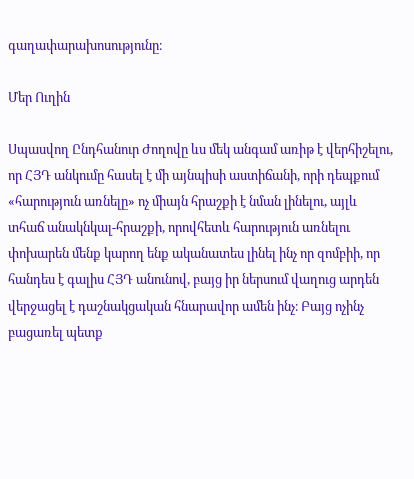գաղափարախոսությունը։

Մեր Ուղին

Սպասվող Ընդհանուր Ժողովը ևս մեկ անգամ առիթ է վերհիշելու, որ ՀՅԴ անկումը հասել է մի այնպիսի աստիճանի, որի դեպքում «հարություն առնելը» ոչ միայն հրաշքի է նման լինելու, այլև տհաճ անակնկալ-հրաշքի, որովհետև հարություն առնելու փոխարեն մենք կարող ենք ականատես լինել ինչ որ զոմբիի, որ հանդես է գալիս ՀՅԴ անունով, բայց իր ներսում վաղուց արդեն վերջացել է դաշնակցական հնարավոր ամեն ինչ։ Բայց ոչինչ բացառել պետք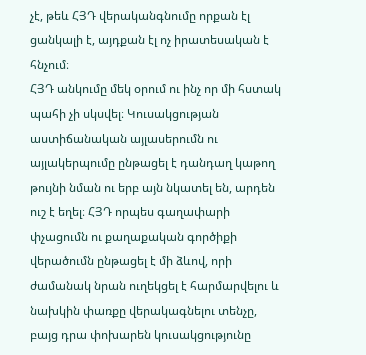չէ, թեև ՀՅԴ վերականգնումը որքան էլ ցանկալի է, այդքան էլ ոչ իրատեսական է հնչում։
ՀՅԴ անկումը մեկ օրում ու ինչ որ մի հստակ պահի չի սկսվել։ Կուսակցության աստիճանական այլասերումն ու այլակերպումը ընթացել է դանդաղ կաթող թույնի նման ու երբ այն նկատել են, արդեն ուշ է եղել։ ՀՅԴ որպես գաղափարի փչացումն ու քաղաքական գործիքի վերածումն ընթացել է մի ձևով, որի ժամանակ նրան ուղեկցել է հարմարվելու և նախկին փառքը վերակագնելու տենչը, բայց դրա փոխարեն կուսակցությունը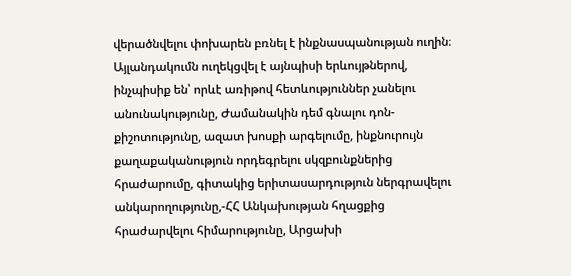վերածնվելու փոխարեն բռնել է ինքնասպանության ուղին։ Այլանդակումն ուղեկցվել է այնպիսի երևույթներով, ինչպիսիք են՝ որևէ առիթով հետևություններ չանելու անունակությունը, Ժամանակին դեմ գնալու դոն-քիշոտությունը, ազատ խոսքի արգելումը, ինքնուրույն քաղաքականություն որդեգրելու սկզբունքներից հրաժարումը, գիտակից երիտասարդություն ներգրավելու անկարողությունը,-ՀՀ Անկախության հղացքից հրաժարվելու հիմարությունը, Արցախի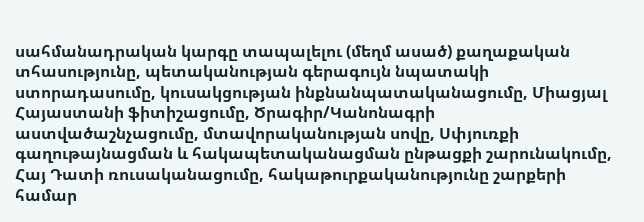սահմանադրական կարգը տապալելու (մեղմ ասած) քաղաքական տհասությունը, պետականության գերագույն նպատակի ստորադասումը, կուսակցության ինքնանպատականացումը, Միացյալ Հայաստանի ֆիտիշացումը, Ծրագիր/Կանոնագրի աստվածաշնչացումը, մտավորականության սովը, Սփյուռքի գաղութայնացման և հակապետականացման ընթացքի շարունակումը, Հայ Դատի ռուսականացումը, հակաթուրքականությունը շարքերի համար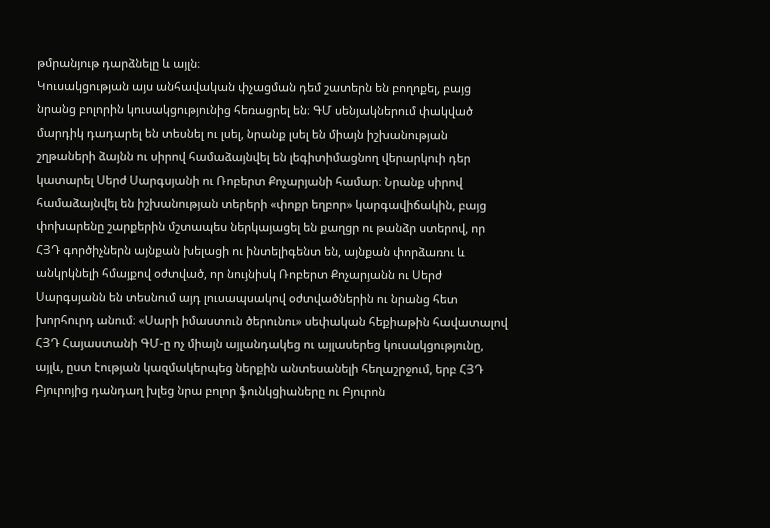թմրանյութ դարձնելը և այլն։
Կուսակցության այս անհավական փչացման դեմ շատերն են բողոքել, բայց նրանց բոլորին կուսակցությունից հեռացրել են։ ԳՄ սենյակներում փակված մարդիկ դադարել են տեսնել ու լսել, նրանք լսել են միայն իշխանության շղթաների ձայնն ու սիրով համաձայնվել են լեգիտիմացնող վերարկուի դեր կատարել Սերժ Սարգսյանի ու Ռոբերտ Քոչարյանի համար։ Նրանք սիրով համաձայնվել են իշխանության տերերի «փոքր եղբոր» կարգավիճակին, բայց փոխարենը շարքերին մշտապես ներկայացել են քաղցր ու թանձր ստերով, որ ՀՅԴ գործիչներն այնքան խելացի ու ինտելիգենտ են, այնքան փորձառու և անկրկնելի հմայքով օժտված, որ նույնիսկ Ռոբերտ Քոչարյանն ու Սերժ Սարգսյանն են տեսնում այդ լուսապսակով օժտվածներին ու նրանց հետ խորհուրդ անում։ «Սարի իմաստուն ծերունու» սեփական հեքիաթին հավատալով ՀՅԴ Հայաստանի ԳՄ‑ը ոչ միայն այլանդակեց ու այլասերեց կուսակցությունը, այլև, ըստ էության կազմակերպեց ներքին անտեսանելի հեղաշրջում, երբ ՀՅԴ Բյուրոյից դանդաղ խլեց նրա բոլոր ֆունկցիաները ու Բյուրոն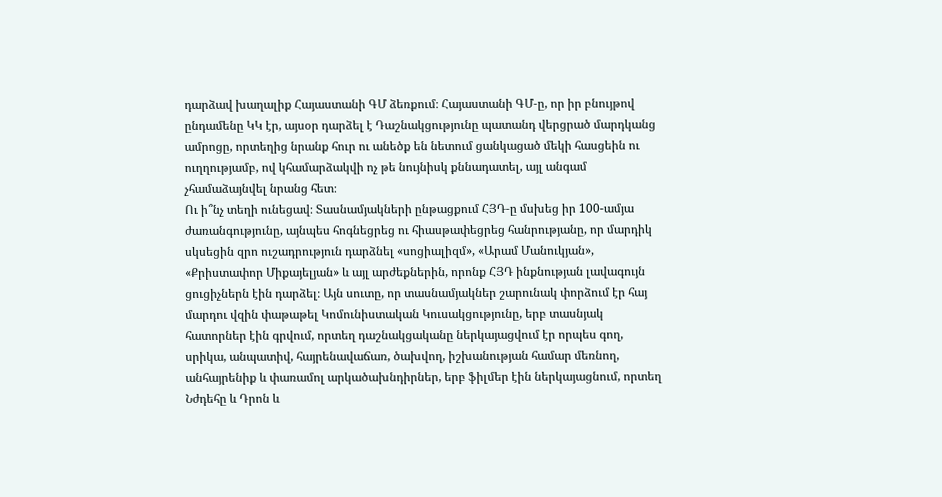դարձավ խաղալիք Հայաստանի ԳՄ ձեռքում։ Հայաստանի ԳՄ‑ը, որ իր բնույթով ընդամենը ԿԿ էր, այսօր դարձել է Դաշնակցությունը պատանդ վերցրած մարդկանց ամրոցը, որտեղից նրանք հուր ու անեծք են նետում ցանկացած մեկի հասցեին ու ուղղությամբ, ով կհամարձակվի ոչ թե նույնիսկ քննադատել, այլ անգամ չհամաձայնվել նրանց հետ։
Ու ի՞նչ տեղի ունեցավ։ Տասնամյակների ընթացքում ՀՅԴ‑ը մսխեց իր 100-ամյա ժառանգությունը, այնպես հոգնեցրեց ու հիասթափեցրեց հանրությանը, որ մարդիկ սկսեցին զրո ուշադրություն դարձնել «սոցիալիզմ», «Արամ Մանուկյան», «Քրիստափոր Միքայելյան» և այլ արժեքներին, որոնք ՀՅԴ ինքնության լավագույն ցուցիչներն էին դարձել։ Այն սուտը, որ տասնամյակներ շարունակ փորձում էր հայ մարդու վզին փաթաթել Կոմունիստական Կուսակցությունը, երբ տասնյակ հատորներ էին գրվում, որտեղ դաշնակցականը ներկայացվում էր որպես գող, սրիկա, անպատիվ, հայրենավաճառ, ծախվող, իշխանության համար մեռնող, անհայրենիք և փառամոլ արկածախնդիրներ, երբ ֆիլմեր էին ներկայացնում, որտեղ Նժդեհը և Դրոն և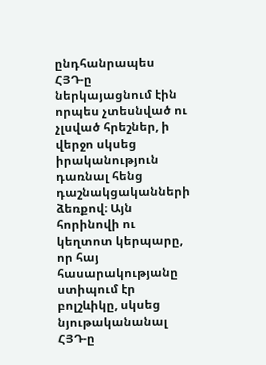ընդհանրապես ՀՅԴ‑ը ներկայացնում էին որպես չտեսնված ու չլսված հրեշներ, ի վերջո սկսեց իրականություն դառնալ հենց դաշնակցականների ձեռքով։ Այն հորինովի ու կեղտոտ կերպարը, որ հայ հասարակությանը ստիպում էր բոլշևիկը, սկսեց նյութականանալ ՀՅԴ‑ը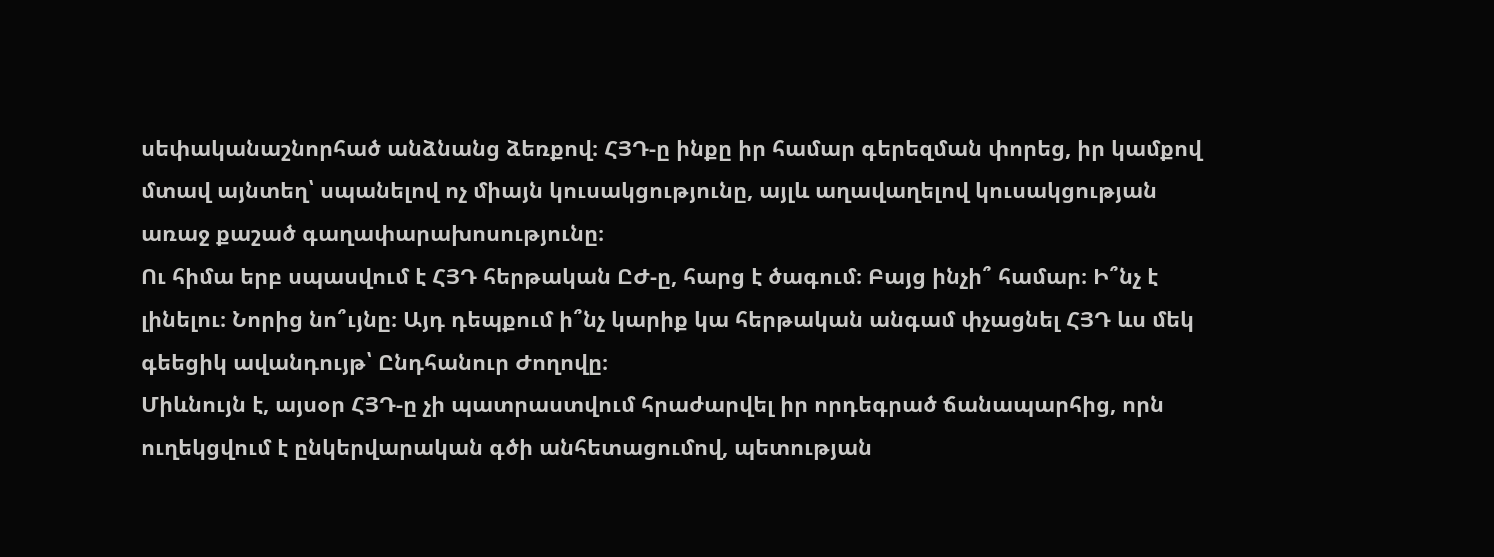սեփականաշնորհած անձնանց ձեռքով։ ՀՅԴ‑ը ինքը իր համար գերեզման փորեց, իր կամքով մտավ այնտեղ՝ սպանելով ոչ միայն կուսակցությունը, այլև աղավաղելով կուսակցության առաջ քաշած գաղափարախոսությունը։
Ու հիմա երբ սպասվում է ՀՅԴ հերթական ԸԺ‑ը, հարց է ծագում։ Բայց ինչի՞ համար։ Ի՞նչ է լինելու։ Նորից նո՞ւյնը։ Այդ դեպքում ի՞նչ կարիք կա հերթական անգամ փչացնել ՀՅԴ ևս մեկ գեեցիկ ավանդույթ՝ Ընդհանուր Ժողովը։
Միևնույն է, այսօր ՀՅԴ‑ը չի պատրաստվում հրաժարվել իր որդեգրած ճանապարհից, որն ուղեկցվում է ընկերվարական գծի անհետացումով, պետության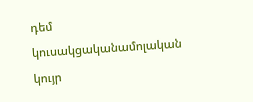դեմ կուսակցականամոլական կույր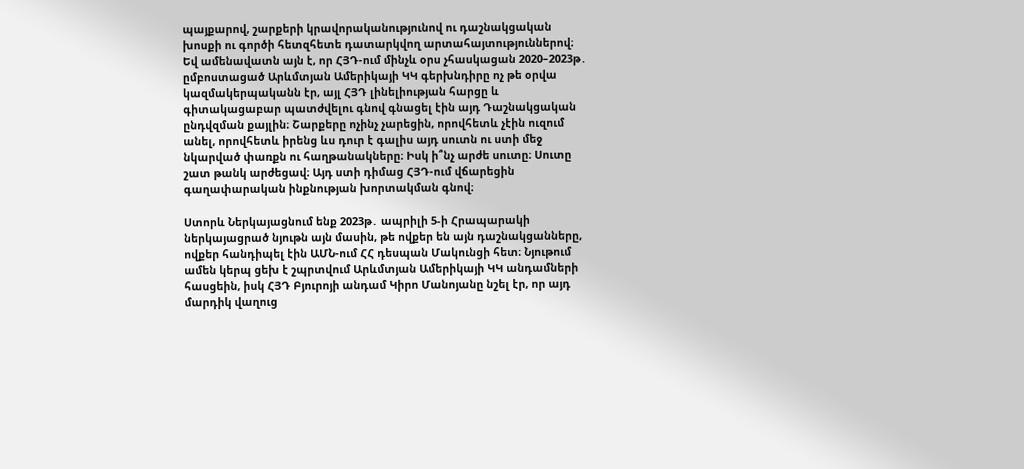պայքարով, շարքերի կրավորականությունով ու դաշնակցական խոսքի ու գործի հետզհետե դատարկվող արտահայտություններով։
Եվ ամենավատն այն է, որ ՀՅԴ-ում մինչև օրս չհասկացան 2020–2023թ․ ըմբոստացած Արևմտյան Ամերիկայի ԿԿ գերխնդիրը ոչ թե օրվա կազմակերպականն էր, այլ ՀՅԴ լինելիության հարցը և գիտակացաբար պատժվելու գնով գնացել էին այդ Դաշնակցական ընդվզման քայլին։ Շարքերը ոչինչ չարեցին, որովհետև չէին ուզում անել, որովհետև իրենց ևս դուր է գալիս այդ սուտն ու ստի մեջ նկարված փառքն ու հաղթանակները։ Իսկ ի՞նչ արժե սուտը։ Սուտը շատ թանկ արժեցավ։ Այդ ստի դիմաց ՀՅԴ-ում վճարեցին գաղափարական ինքնության խորտակման գնով։

Ստորև Ներկայացնում ենք 2023թ․ ապրիլի 5‑ի Հրապարակի ներկայացրած նյութն այն մասին, թե ովքեր են այն դաշնակցանները, ովքեր հանդիպել էին ԱՄՆ-ում ՀՀ դեսպան Մակունցի հետ։ Նյութում ամեն կերպ ցեխ է շպրտվում Արևմտյան Ամերիկայի ԿԿ անդամների հասցեին, իսկ ՀՅԴ Բյուրոյի անդամ Կիրո Մանոյանը նշել էր, որ այդ մարդիկ վաղուց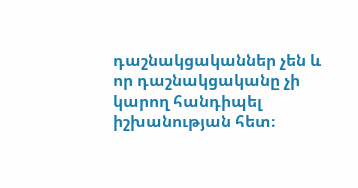դաշնակցականներ չեն և որ դաշնակցականը չի կարող հանդիպել իշխանության հետ։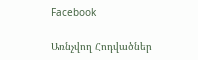Facebook

Առնչվող Հոդվածներ